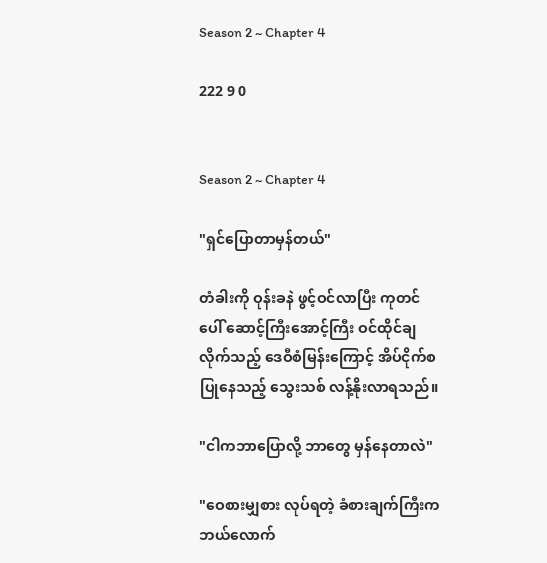Season 2 ~ Chapter 4

222 9 0


Season 2 ~ Chapter 4

"ရှင်ပြောတာမှန်တယ်"

တံခါးကို ဝုန်းခနဲ ဖွင့်ဝင်လာပြီး ကုတင်ပေါ် ဆောင့်ကြီးအောင့်ကြီး ဝင်ထိုင်ချလိုက်သည့် ဒေဝီစံမြန်းကြောင့် အိပ်ငိုက်စပြုနေသည့် သွေးသစ် လန့်နိုးလာရသည်။

"ငါကဘာပြောလို့ ဘာတွေ မှန်နေတာလဲ"

"ဝေစားမျှစား လုပ်ရတဲ့ ခံစားချက်ကြီးက ဘယ်လောက်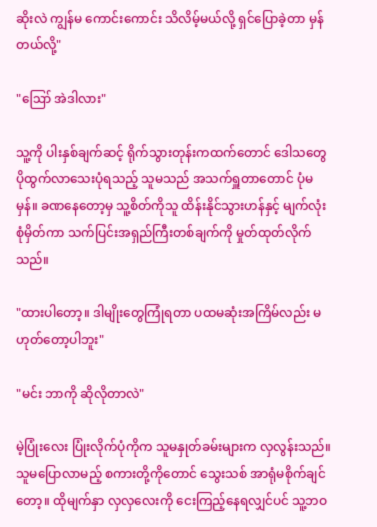ဆိုးလဲ ကျွန်မ ကောင်းကောင်း သိလိမ့်မယ်လို့ ရှင်ပြောခဲ့တာ မှန်တယ်လို့"

"ဪ အဲဒါလား"

သူ့ကို ပါးနှစ်ချက်ဆင့် ရိုက်သွားတုန်းကထက်တောင် ဒေါသတွေ ပိုထွက်လာသေးပုံရသည့် သူမသည် အသက်ရှူတာတောင် ပုံမမှန်။ ခဏနေတော့မှ သူ့စိတ်ကိုသူ ထိန်းနိုင်သွားဟန်နှင့် မျက်လုံးစုံမှိတ်ကာ သက်ပြင်းအရှည်ကြီးတစ်ချက်ကို မှုတ်ထုတ်လိုက်သည်။

"ထားပါတော့။ ဒါမျိုးတွေကြုံရတာ ပထမဆုံးအကြိမ်လည်း မဟုတ်တော့ပါဘူး"

"မင်း ဘာကို ဆိုလိုတာလဲ"

မဲ့ပြုံးလေး ပြုံးလိုက်ပုံကိုက သူမနှုတ်ခမ်းများက လှလွန်းသည်။ သူမပြောလာမည့် စကားတို့ကိုတောင် သွေးသစ် အာရုံမစိုက်ချင်တော့။ ထိုမျက်နှာ လှလှလေးကို ငေးကြည့်နေရလျှင်ပင် သူ့ဘဝ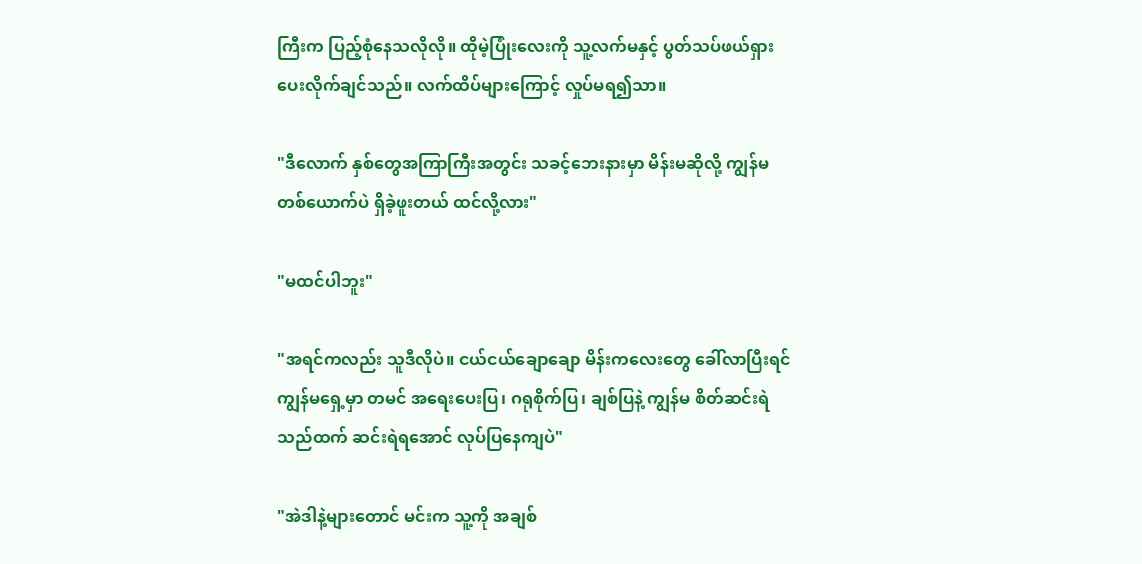ကြီးက ပြည့်စုံနေသလိုလို။ ထိုမဲ့ပြုံးလေးကို သူ့လက်မနှင့် ပွတ်သပ်ဖယ်ရှားပေးလိုက်ချင်သည်။ လက်ထိပ်များကြောင့် လှုပ်မရ၍သာ။

"ဒီလောက် နှစ်တွေအကြာကြီးအတွင်း သခင့်ဘေးနားမှာ မိန်းမဆိုလို့ ကျွန်မတစ်ယောက်ပဲ ရှိခဲ့ဖူးတယ် ထင်လို့လား"

"မထင်ပါဘူး"

"အရင်ကလည်း သူဒီလိုပဲ။ ငယ်ငယ်ချောချော မိန်းကလေးတွေ ခေါ်လာပြီးရင် ကျွန်မရှေ့မှာ တမင် အရေးပေးပြ၊ ဂရုစိုက်ပြ၊ ချစ်ပြနဲ့ ကျွန်မ စိတ်ဆင်းရဲသည်ထက် ဆင်းရဲရအောင် လုပ်ပြနေကျပဲ"

"အဲဒါနဲ့များတောင် မင်းက သူ့ကို အချစ်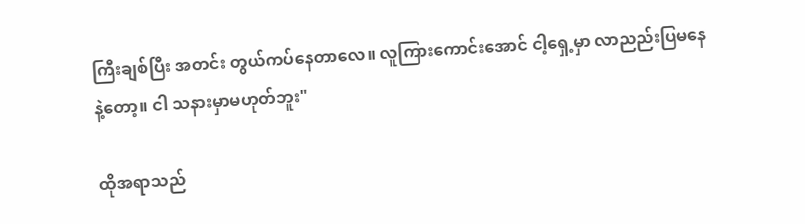ကြီးချစ်ပြီး အတင်း တွယ်ကပ်နေတာလေ။ လူကြားကောင်းအောင် ငါ့ရှေ့မှာ လာညည်းပြမနေနဲ့တော့။ ငါ သနားမှာမဟုတ်ဘူး"

ထိုအရာသည်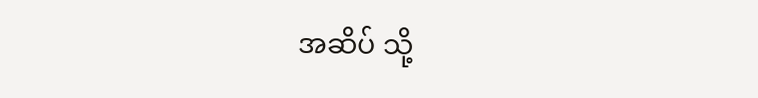အဆိပ် သို့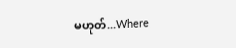မဟုတ်...Where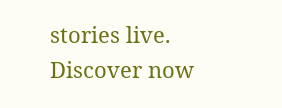stories live. Discover now